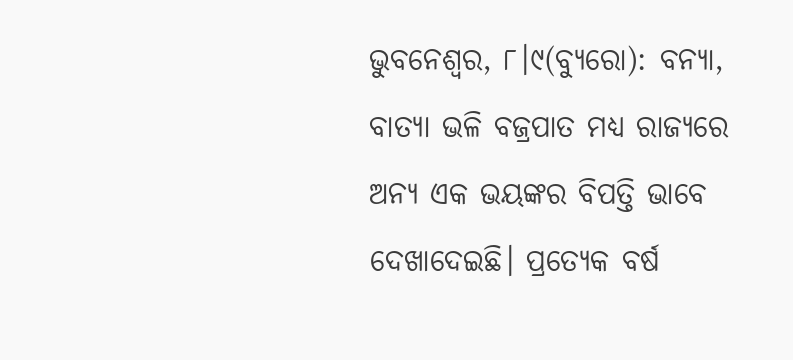ଭୁବନେଶ୍ୱର, ୮।୯(ବ୍ୟୁରୋ): ବନ୍ୟା, ବାତ୍ୟା ଭଳି ବଜ୍ରପାତ ମଧ୍ୟ ରାଜ୍ୟରେ ଅନ୍ୟ ଏକ ଭୟଙ୍କର ବିପତ୍ତି ଭାବେ ଦେଖାଦେଇଛି। ପ୍ରତ୍ୟେକ ବର୍ଷ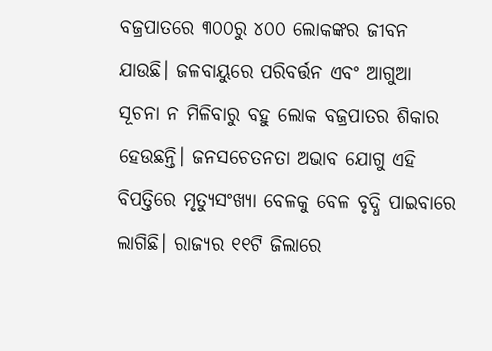ବଜ୍ରପାତରେ ୩୦୦ରୁ ୪୦୦ ଲୋକଙ୍କର ଜୀବନ ଯାଉଛି। ଜଳବାୟୁରେ ପରିବର୍ତ୍ତନ ଏବଂ ଆଗୁଆ ସୂଚନା ନ ମିଳିବାରୁ ବହୁ ଲୋକ ବଜ୍ରପାତର ଶିକାର ହେଉଛନ୍ତି। ଜନସଚେତନତା ଅଭାବ ଯୋଗୁ ଏହି ବିପତ୍ତିରେ ମୃତ୍ୟୁସଂଖ୍ୟା ବେଳକୁ ବେଳ ବୃଦ୍ଧି ପାଇବାରେ ଲାଗିଛି। ରାଜ୍ୟର ୧୧ଟି ଜିଲାରେ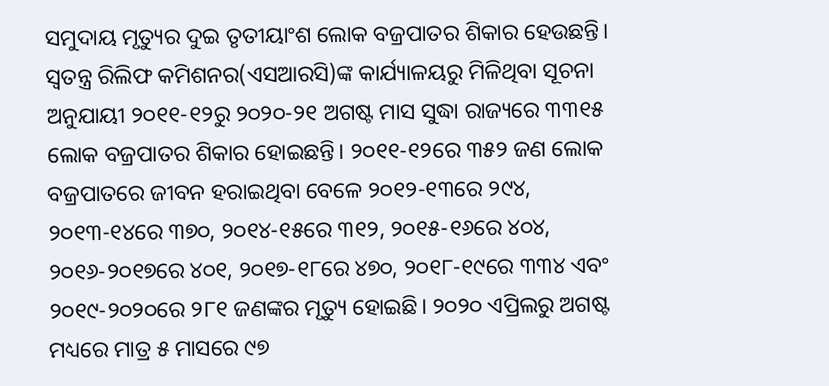ସମୁଦାୟ ମୃତ୍ୟୁର ଦୁଇ ତୃତୀୟାଂଶ ଲୋକ ବଜ୍ରପାତର ଶିକାର ହେଉଛନ୍ତି।
ସ୍ବତନ୍ତ୍ର ରିଲିଫ କମିଶନର(ଏସଆରସି)ଙ୍କ କାର୍ଯ୍ୟାଳୟରୁ ମିଳିଥିବା ସୂଚନା ଅନୁଯାୟୀ ୨୦୧୧-୧୨ରୁ ୨୦୨୦-୨୧ ଅଗଷ୍ଟ ମାସ ସୁଦ୍ଧା ରାଜ୍ୟରେ ୩୩୧୫ ଲୋକ ବଜ୍ରପାତର ଶିକାର ହୋଇଛନ୍ତି। ୨୦୧୧-୧୨ରେ ୩୫୨ ଜଣ ଲୋକ ବଜ୍ରପାତରେ ଜୀବନ ହରାଇଥିବା ବେଳେ ୨୦୧୨-୧୩ରେ ୨୯୪, ୨୦୧୩-୧୪ରେ ୩୭୦, ୨୦୧୪-୧୫ରେ ୩୧୨, ୨୦୧୫-୧୬ରେ ୪୦୪, ୨୦୧୬-୨୦୧୭ରେ ୪୦୧, ୨୦୧୭-୧୮ରେ ୪୭୦, ୨୦୧୮-୧୯ରେ ୩୩୪ ଏବଂ ୨୦୧୯-୨୦୨୦ରେ ୨୮୧ ଜଣଙ୍କର ମୃତ୍ୟୁ ହୋଇଛି। ୨୦୨୦ ଏପ୍ରିଲରୁ ଅଗଷ୍ଟ ମଧ୍ୟରେ ମାତ୍ର ୫ ମାସରେ ୯୭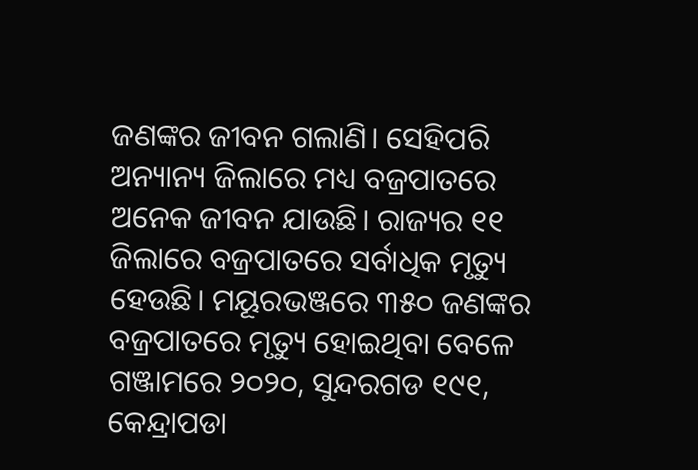ଜଣଙ୍କର ଜୀବନ ଗଲାଣି। ସେହିପରି ଅନ୍ୟାନ୍ୟ ଜିଲାରେ ମଧ୍ୟ ବଜ୍ରପାତରେ ଅନେକ ଜୀବନ ଯାଉଛି। ରାଜ୍ୟର ୧୧ ଜିଲାରେ ବଜ୍ରପାତରେ ସର୍ବାଧିକ ମୃତ୍ୟୁ ହେଉଛି। ମୟୂରଭଞ୍ଜରେ ୩୫୦ ଜଣଙ୍କର ବଜ୍ରପାତରେ ମୃତ୍ୟୁ ହୋଇଥିବା ବେଳେ ଗଞ୍ଜାମରେ ୨୦୨୦, ସୁନ୍ଦରଗଡ ୧୯୧, କେନ୍ଦ୍ରାପଡା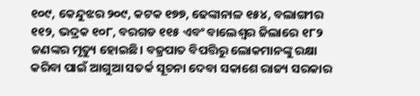୧୦୯, କେନ୍ଦୁଝର ୨୦୯, କଟକ ୧୭୭, ଢେଙ୍କାନାଳ ୧୫୪, ବଲାଙ୍ଗୀର ୧୧୨, ଭଦ୍ରକ ୧୦୮, ବରଗଡ ୧୧୫ ଏବଂ ବାଲେଶ୍ୱର ଜିଲାରେ ୧୮୨ ଜଣଙ୍କର ମୃତ୍ୟୁ ହୋଇଛି। ବଜ୍ରପାତ ବିପତ୍ତିରୁ ଲୋକମାନଙ୍କୁ ରକ୍ଷା କରିବା ପାଇଁ ଆଗୁଆ ସତର୍କ ସୂଚନା ଦେବା ସକାଶେ ରାଜ୍ୟ ସରକାର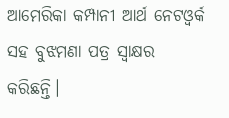ଆମେରିକା କମ୍ପାନୀ ଆର୍ଥ ନେଟଓ୍ବର୍କ ସହ ବୁଝମଣା ପତ୍ର ସ୍ବାକ୍ଷର କରିଛନ୍ତି।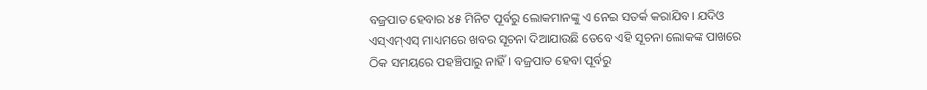ବଜ୍ରପାତ ହେବାର ୪୫ ମିନିଟ ପୂର୍ବରୁ ଲୋକମାନଙ୍କୁ ଏ ନେଇ ସତର୍କ କରାଯିବ। ଯଦିଓ ଏସ୍ଏମ୍ଏସ୍ ମାଧ୍ୟମରେ ଖବର ସୂଚନା ଦିଆଯାଉଛି ତେବେ ଏହି ସୂଚନା ଲୋକଙ୍କ ପାଖରେ ଠିକ ସମୟରେ ପହଞ୍ଚିପାରୁ ନାହିଁ। ବଜ୍ରପାତ ହେବା ପୂର୍ବରୁ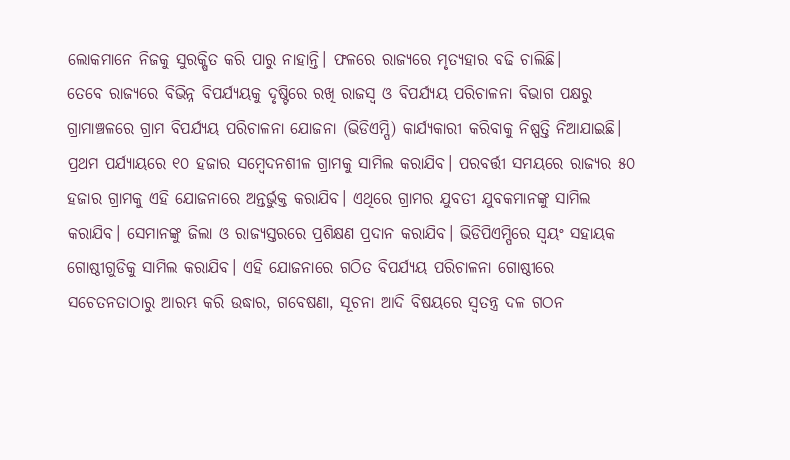ଲୋକମାନେ ନିଜକୁ ସୁରକ୍ଷିତ କରି ପାରୁ ନାହାନ୍ତି। ଫଳରେ ରାଜ୍ୟରେ ମୃତ୍ୟହାର ବଢି ଚାଲିଛି।
ତେବେ ରାଜ୍ୟରେ ବିଭିନ୍ନ ବିପର୍ଯ୍ୟୟକୁ ଦୃଷ୍ଟିରେ ରଖି ରାଜସ୍ବ ଓ ବିପର୍ଯ୍ୟୟ ପରିଚାଳନା ବିଭାଗ ପକ୍ଷରୁ ଗ୍ରାମାଞ୍ଚଳରେ ଗ୍ରାମ ବିପର୍ଯ୍ୟୟ ପରିଚାଳନା ଯୋଜନା (ଭିଡିଏମ୍ପି) କାର୍ଯ୍ୟକାରୀ କରିବାକୁ ନିଷ୍ପତ୍ତି ନିଆଯାଇଛି। ପ୍ରଥମ ପର୍ଯ୍ୟାୟରେ ୧୦ ହଜାର ସମ୍ବେଦନଶୀଳ ଗ୍ରାମକୁ ସାମିଲ କରାଯିବ। ପରବର୍ତ୍ତୀ ସମୟରେ ରାଜ୍ୟର ୫୦ ହଜାର ଗ୍ରାମକୁ ଏହି ଯୋଜନାରେ ଅନ୍ତର୍ଭୁକ୍ତ କରାଯିବ। ଏଥିରେ ଗ୍ରାମର ଯୁବତୀ ଯୁବକମାନଙ୍କୁ ସାମିଲ କରାଯିବ। ସେମାନଙ୍କୁ ଜିଲା ଓ ରାଜ୍ୟସ୍ତରରେ ପ୍ରଶିକ୍ଷଣ ପ୍ରଦାନ କରାଯିବ। ଭିଡିପିଏମ୍ପିରେ ସ୍ବୟଂ ସହାୟକ ଗୋଷ୍ଠୀଗୁଡିକୁ ସାମିଲ କରାଯିବ। ଏହି ଯୋଜନାରେ ଗଠିତ ବିପର୍ଯ୍ୟୟ ପରିଚାଳନା ଗୋଷ୍ଠୀରେ ସଚେତନତାଠାରୁ ଆରମ୍ଭ କରି ଉଦ୍ଧାର, ଗବେଷଣା, ସୂଚନା ଆଦି ବିଷୟରେ ସ୍ବତନ୍ତ୍ର ଦଳ ଗଠନ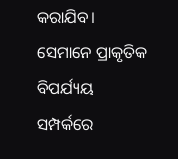କରାଯିବ। ସେମାନେ ପ୍ରାକୃତିକ ବିପର୍ଯ୍ୟୟ ସମ୍ପର୍କରେ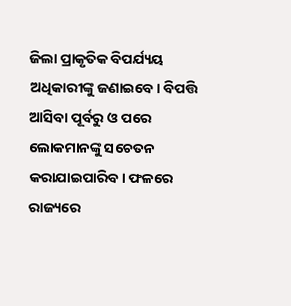ଜିଲା ପ୍ରାକୃତିକ ବିପର୍ଯ୍ୟୟ ଅଧିକାରୀଙ୍କୁ ଜଣାଇବେ। ବିପତ୍ତି ଆସିବା ପୂର୍ବରୁ ଓ ପରେ ଲୋକମାନଙ୍କୁ ସଚେତନ କରାଯାଇପାରିବ। ଫଳରେ ରାଜ୍ୟରେ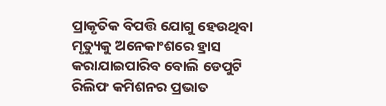ପ୍ରାକୃତିକ ବିପତ୍ତି ଯୋଗୁ ହେଉଥିବା ମୃତ୍ୟୁକୁ ଅନେକାଂଶରେ ହ୍ରାସ କରାଯାଇପାରିବ ବୋଲି ଡେପୁଟି ରିଲିଫ କମିଶନର ପ୍ରଭାତ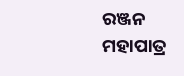ରଞ୍ଜନ ମହାପାତ୍ର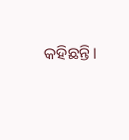କହିଛନ୍ତି।